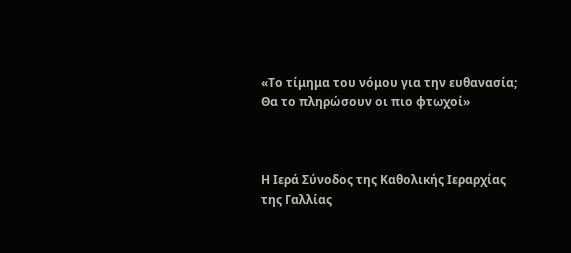«Το τίμημα του νόμου για την ευθανασία; Θα το πληρώσουν οι πιο φτωχοί»



Η Ιερά Σύνοδος της Καθολικής Ιεραρχίας της Γαλλίας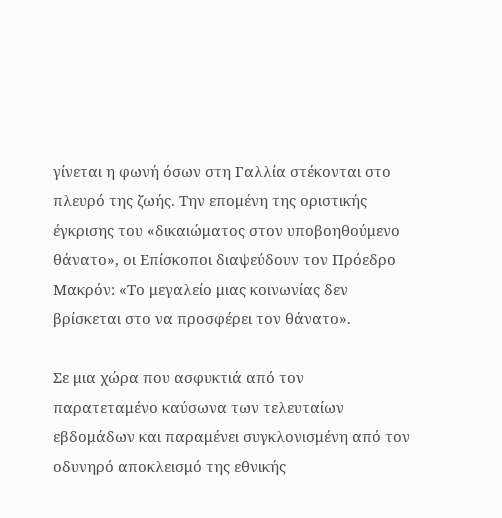γίνεται η φωνή όσων στη Γαλλία στέκονται στο πλευρό της ζωής. Την επομένη της οριστικής έγκρισης του «δικαιώματος στον υποβοηθούμενο θάνατο», οι Επίσκοποι διαψεύδουν τον Πρόεδρο Μακρόν: «Το μεγαλείο μιας κοινωνίας δεν βρίσκεται στο να προσφέρει τον θάνατο».

Σε μια χώρα που ασφυκτιά από τον παρατεταμένο καύσωνα των τελευταίων εβδομάδων και παραμένει συγκλονισμένη από τον οδυνηρό αποκλεισμό της εθνικής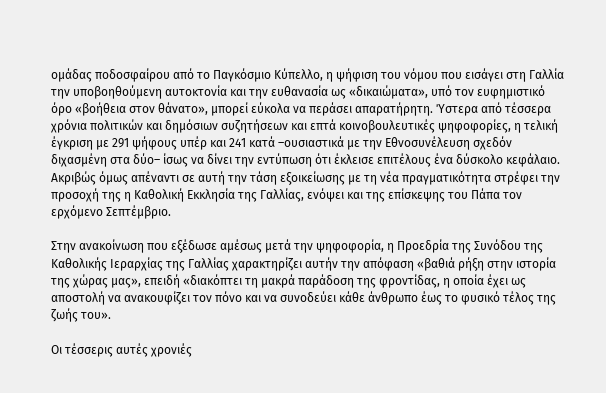ομάδας ποδοσφαίρου από το Παγκόσμιο Κύπελλο, η ψήφιση του νόμου που εισάγει στη Γαλλία την υποβοηθούμενη αυτοκτονία και την ευθανασία ως «δικαιώματα», υπό τον ευφημιστικό όρο «βοήθεια στον θάνατο», μπορεί εύκολα να περάσει απαρατήρητη. Ύστερα από τέσσερα χρόνια πολιτικών και δημόσιων συζητήσεων και επτά κοινοβουλευτικές ψηφοφορίες, η τελική έγκριση με 291 ψήφους υπέρ και 241 κατά –ουσιαστικά με την Εθνοσυνέλευση σχεδόν διχασμένη στα δύο– ίσως να δίνει την εντύπωση ότι έκλεισε επιτέλους ένα δύσκολο κεφάλαιο. Ακριβώς όμως απέναντι σε αυτή την τάση εξοικείωσης με τη νέα πραγματικότητα στρέφει την προσοχή της η Καθολική Εκκλησία της Γαλλίας, ενόψει και της επίσκεψης του Πάπα τον ερχόμενο Σεπτέμβριο.

Στην ανακοίνωση που εξέδωσε αμέσως μετά την ψηφοφορία, η Προεδρία της Συνόδου της Καθολικής Ιεραρχίας της Γαλλίας χαρακτηρίζει αυτήν την απόφαση «βαθιά ρήξη στην ιστορία της χώρας μας», επειδή «διακόπτει τη μακρά παράδοση της φροντίδας, η οποία έχει ως αποστολή να ανακουφίζει τον πόνο και να συνοδεύει κάθε άνθρωπο έως το φυσικό τέλος της ζωής του».

Οι τέσσερις αυτές χρονιές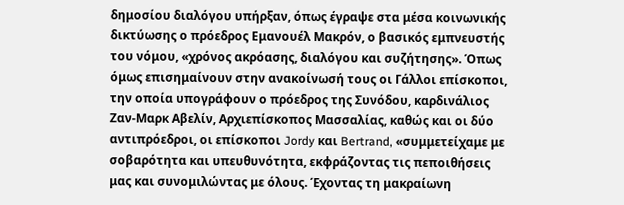δημοσίου διαλόγου υπήρξαν, όπως έγραψε στα μέσα κοινωνικής δικτύωσης ο πρόεδρος Εμανουέλ Μακρόν, ο βασικός εμπνευστής του νόμου, «χρόνος ακρόασης, διαλόγου και συζήτησης». Όπως όμως επισημαίνουν στην ανακοίνωσή τους οι Γάλλοι επίσκοποι, την οποία υπογράφουν ο πρόεδρος της Συνόδου, καρδινάλιος Ζαν-Μαρκ Αβελίν, Αρχιεπίσκοπος Μασσαλίας, καθώς και οι δύο αντιπρόεδροι, οι επίσκοποι Jordy και Bertrand, «συμμετείχαμε με σοβαρότητα και υπευθυνότητα, εκφράζοντας τις πεποιθήσεις μας και συνομιλώντας με όλους. Έχοντας τη μακραίωνη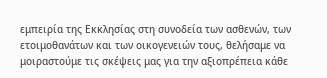εμπειρία της Εκκλησίας στη συνοδεία των ασθενών, των ετοιμοθανάτων και των οικογενειών τους, θελήσαμε να μοιραστούμε τις σκέψεις μας για την αξιοπρέπεια κάθε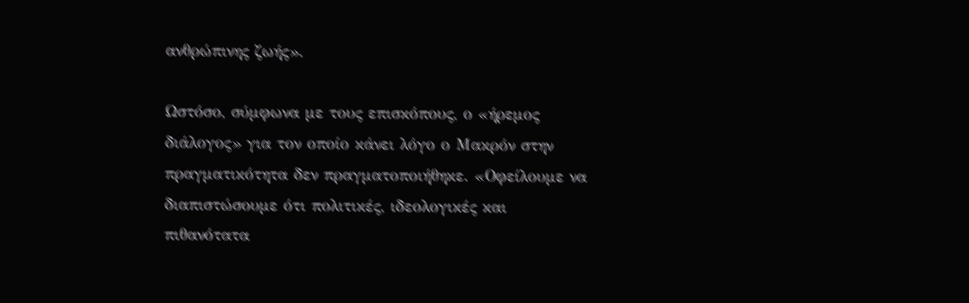ανθρώπινης ζωής».

Ωστόσο, σύμφωνα με τους επισκόπους, ο «ήρεμος διάλογος» για τον οποίο κάνει λόγο ο Μακρόν στην πραγματικότητα δεν πραγματοποιήθηκε. «Οφείλουμε να διαπιστώσουμε ότι πολιτικές, ιδεολογικές και πιθανότατα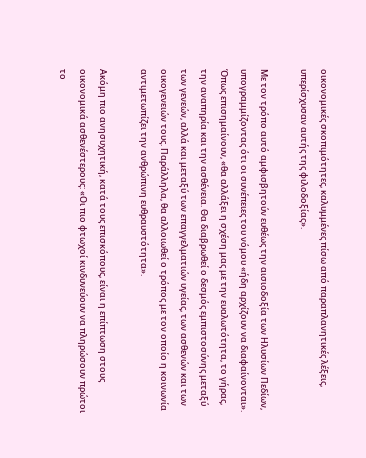οικονομικές σκοπιμότητες, καλυμμένες πίσω από παραπλανητικές λέξεις, υπερίσχυσαν αυτής της φιλοδοξίας».

Με τον τρόπο αυτό αμφισβητούν ευθέως την αισιοδοξία των Ηλυσίων Πεδίων, υπογραμμίζοντας ότι οι συνέπειες του νόμου «ήδη αρχίζουν να διαφαίνονται». Όπως επισημαίνουν, «θα αλλάξει η σχέση μας με την ευαλωτότητα, το γήρας, την αναπηρία και την ασθένεια. Θα διαβρωθεί ο δεσμός εμπιστοσύνης μεταξύ των γενεών, αλλά και μεταξύ των επαγγελματιών υγείας, των ασθενών και των οικογενειών τους. Παράλληλα, θα αλλοιωθεί ο τρόπος με τον οποίο η κοινωνία αντιμετωπίζει την ανθρώπινη ευθραυστότητα».

Ακόμη πιο ανησυχητική, κατά τους επισκόπους, είναι η επίπτωση στους οικονομικά ασθενέστερους: «Οι πιο φτωχοί κινδυνεύουν να πληρώσουν πρώτοι το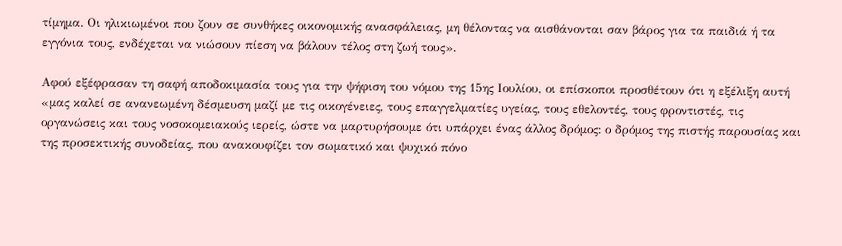τίμημα. Οι ηλικιωμένοι που ζουν σε συνθήκες οικονομικής ανασφάλειας, μη θέλοντας να αισθάνονται σαν βάρος για τα παιδιά ή τα εγγόνια τους, ενδέχεται να νιώσουν πίεση να βάλουν τέλος στη ζωή τους».

Αφού εξέφρασαν τη σαφή αποδοκιμασία τους για την ψήφιση του νόμου της 15ης Ιουλίου, οι επίσκοποι προσθέτουν ότι η εξέλιξη αυτή «μας καλεί σε ανανεωμένη δέσμευση μαζί με τις οικογένειες, τους επαγγελματίες υγείας, τους εθελοντές, τους φροντιστές, τις οργανώσεις και τους νοσοκομειακούς ιερείς, ώστε να μαρτυρήσουμε ότι υπάρχει ένας άλλος δρόμος: ο δρόμος της πιστής παρουσίας και της προσεκτικής συνοδείας, που ανακουφίζει τον σωματικό και ψυχικό πόνο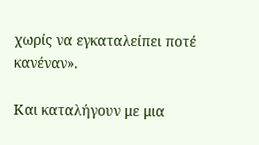χωρίς να εγκαταλείπει ποτέ κανέναν».

Και καταλήγουν με μια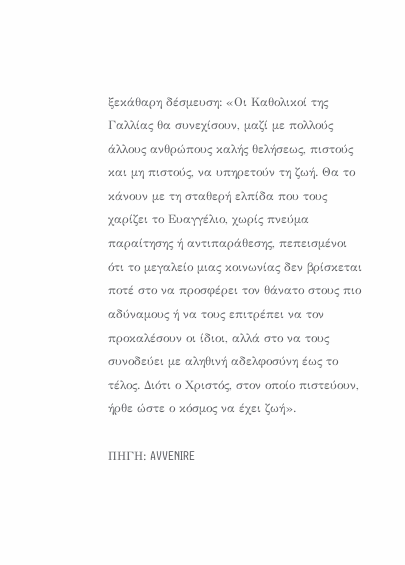ξεκάθαρη δέσμευση: «Οι Καθολικοί της Γαλλίας θα συνεχίσουν, μαζί με πολλούς άλλους ανθρώπους καλής θελήσεως, πιστούς και μη πιστούς, να υπηρετούν τη ζωή. Θα το κάνουν με τη σταθερή ελπίδα που τους χαρίζει το Ευαγγέλιο, χωρίς πνεύμα παραίτησης ή αντιπαράθεσης, πεπεισμένοι ότι το μεγαλείο μιας κοινωνίας δεν βρίσκεται ποτέ στο να προσφέρει τον θάνατο στους πιο αδύναμους ή να τους επιτρέπει να τον προκαλέσουν οι ίδιοι, αλλά στο να τους συνοδεύει με αληθινή αδελφοσύνη έως το τέλος. Διότι ο Χριστός, στον οποίο πιστεύουν, ήρθε ώστε ο κόσμος να έχει ζωή».

ΠΗΓΗ: AVVENIRE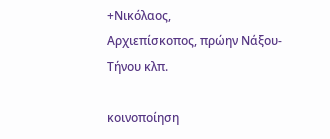+Νικόλαος,
Αρχιεπίσκοπος, πρώην Νάξου-Τήνου κλπ.

κοινοποίηση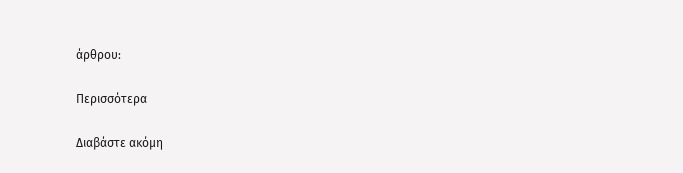άρθρου:

Περισσότερα

Διαβάστε ακόμη